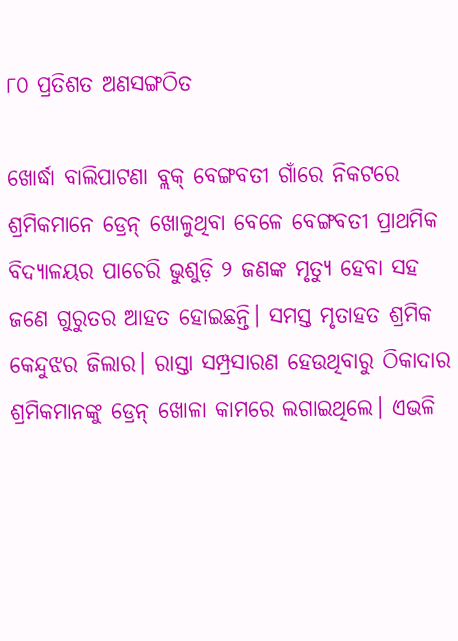୮୦ ପ୍ରତିଶତ ଅଣସଙ୍ଗଠିତ

ଖୋର୍ଦ୍ଧା ବାଲିପାଟଣା ବ୍ଲକ୍‌ ବେଙ୍ଗବତୀ ଗାଁରେ ନିକଟରେ ଶ୍ରମିକମାନେ ଡ୍ରେନ୍‌ ଖୋଳୁଥିବା ବେଳେ ବେଙ୍ଗବତୀ ପ୍ରାଥମିକ ବିଦ୍ୟାଳୟର ପାଚେରି ଭୁଶୁଡ଼ି ୨ ଜଣଙ୍କ ମୃତ୍ୟୁ ହେବା ସହ ଜଣେ ଗୁରୁତର ଆହତ ହୋଇଛନ୍ତି। ସମସ୍ତ ମୃତାହତ ଶ୍ରମିକ କେନ୍ଦୁଝର ଜିଲାର। ରାସ୍ତା ସମ୍ପ୍ରସାରଣ ହେଉଥିବାରୁ ଠିକାଦାର ଶ୍ରମିକମାନଙ୍କୁ ଡ୍ରେନ୍‌ ଖୋଳା କାମରେ ଲଗାଇଥିଲେ। ଏଭଳି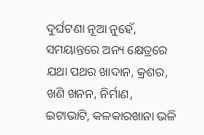ଦୁର୍ଘଟଣା ନୂଆ ନୁହେଁ, ସମୟାନ୍ତରେ ଅନ୍ୟ କ୍ଷେତ୍ରରେ ଯଥା ପଥର ଖାଦାନ, କ୍ରଶର, ଖଣି ଖନନ, ନିର୍ମାଣ, ଇଟାଭାଟି, କଳକାରଖାନା ଭଳି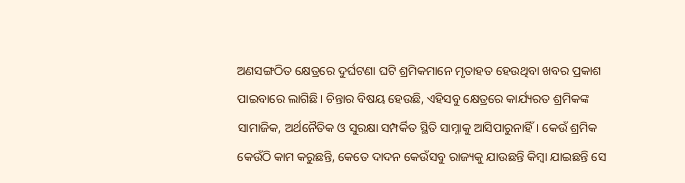ଅଣସଙ୍ଗଠିତ କ୍ଷେତ୍ରରେ ଦୁର୍ଘଟଣା ଘଟି ଶ୍ରମିକମାନେ ମୃତାହତ ହେଉଥିବା ଖବର ପ୍ରକାଶ ପାଇବାରେ ଲାଗିଛି। ଚିନ୍ତାର ବିଷୟ ହେଉଛି, ଏହିସବୁ କ୍ଷେତ୍ରରେ କାର୍ଯ୍ୟରତ ଶ୍ରମିକଙ୍କ ସାମାଜିକ, ଅର୍ଥନୈତିକ ଓ ସୁରକ୍ଷା ସମ୍ପର୍କିତ ସ୍ଥିତି ସାମ୍ନାକୁ ଆସିପାରୁନାହିଁ। କେଉଁ ଶ୍ରମିକ କେଉଁଠି କାମ କରୁଛନ୍ତି, କେତେ ଦାଦନ କେଉଁସବୁ ରାଜ୍ୟକୁ ଯାଉଛନ୍ତି କିମ୍ବା ଯାଇଛନ୍ତି ସେ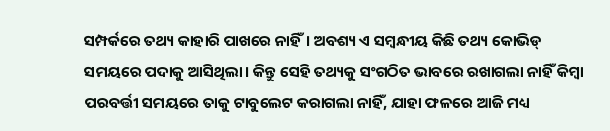ସମ୍ପର୍କରେ ତଥ୍ୟ କାହାରି ପାଖରେ ନାହିଁ। ଅବଶ୍ୟ ଏ ସମ୍ବନ୍ଧୀୟ କିଛି ତଥ୍ୟ କୋଭିଡ୍‌ ସମୟରେ ପଦାକୁ ଆସିଥିଲା। କିନ୍ତୁ ସେହି ତଥ୍ୟକୁ ସଂଗଠିତ ଭାବରେ ରଖାଗଲା ନାହିଁ କିମ୍ବା ପରବର୍ତ୍ତୀ ସମୟରେ ତାକୁ ଟାବୁଲେଟ କରାଗଲା ନାହିଁ, ଯାହା ଫଳରେ ଆଜି ମଧ୍ୟ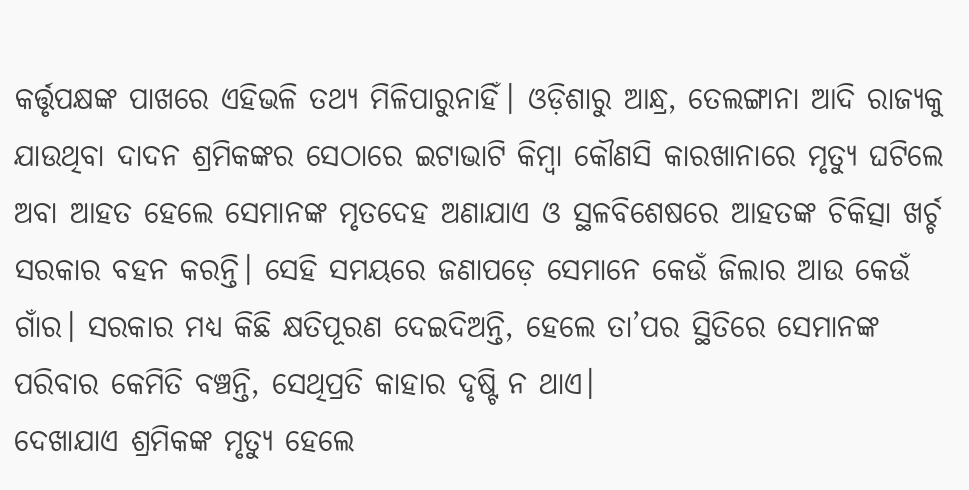କର୍ତ୍ତୃପକ୍ଷଙ୍କ ପାଖରେ ଏହିଭଳି ତଥ୍ୟ ମିଳିପାରୁନାହିଁ। ଓଡ଼ିଶାରୁ ଆନ୍ଧ୍ର, ତେଲଙ୍ଗାନା ଆଦି ରାଜ୍ୟକୁ ଯାଉଥିବା ଦାଦନ ଶ୍ରମିକଙ୍କର ସେଠାରେ ଇଟାଭାଟି କିମ୍ବା କୌଣସି କାରଖାନାରେ ମୃତ୍ୟୁ ଘଟିଲେ ଅବା ଆହତ ହେଲେ ସେମାନଙ୍କ ମୃତଦେହ ଅଣାଯାଏ ଓ ସ୍ଥଳବିଶେଷରେ ଆହତଙ୍କ ଚିକିତ୍ସା ଖର୍ଚ୍ଚ ସରକାର ବହନ କରନ୍ତି। ସେହି ସମୟରେ ଜଣାପଡ଼େ ସେମାନେ କେଉଁ ଜିଲାର ଆଉ କେଉଁ ଗାଁର। ସରକାର ମଧ୍ୟ କିଛି କ୍ଷତିପୂରଣ ଦେଇଦିଅନ୍ତି, ହେଲେ ତା’ପର ସ୍ଥିତିରେ ସେମାନଙ୍କ ପରିବାର କେମିତି ବଞ୍ଚନ୍ତି, ସେଥିପ୍ରତି କାହାର ଦୃଷ୍ଟି ନ ଥାଏ।
ଦେଖାଯାଏ ଶ୍ରମିକଙ୍କ ମୃତ୍ୟୁ ହେଲେ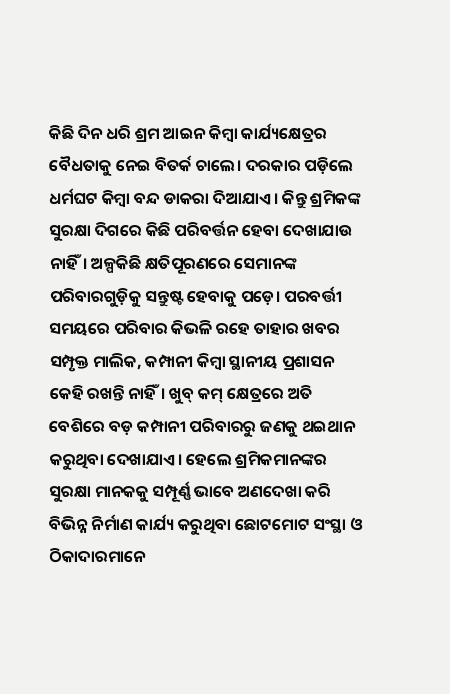କିଛି ଦିନ ଧରି ଶ୍ରମ ଆଇନ କିମ୍ବା କାର୍ଯ୍ୟକ୍ଷେତ୍ରର ବୈଧତାକୁ ନେଇ ବିତର୍କ ଚାଲେ। ଦରକାର ପଡ଼ିଲେ ଧର୍ମଘଟ କିମ୍ବା ବନ୍ଦ ଡାକରା ଦିଆଯାଏ। କିନ୍ତୁ ଶ୍ରମିକଙ୍କ ସୁରକ୍ଷା ଦିଗରେ କିଛି ପରିବର୍ତ୍ତନ ହେବା ଦେଖାଯାଉ ନାହିଁ। ଅଳ୍ପକିଛି କ୍ଷତିପୂରଣରେ ସେମାନଙ୍କ ପରିବାରଗୁଡ଼ିକୁ ସନ୍ତୁଷ୍ଟ ହେବାକୁ ପଡ଼େ। ପରବର୍ତ୍ତୀ ସମୟରେ ପରିବାର କିଭଳି ରହେ ତାହାର ଖବର ସମ୍ପୃକ୍ତ ମାଲିକ, କମ୍ପାନୀ କିମ୍ବା ସ୍ଥାନୀୟ ପ୍ରଶାସନ କେହି ରଖନ୍ତି ନାହିଁ। ଖୁବ୍‌ କମ୍‌ କ୍ଷେତ୍ରରେ ଅତି ବେଶିରେ ବଡ଼ କମ୍ପାନୀ ପରିବାରରୁ ଜଣକୁ ଥଇଥାନ କରୁଥିବା ଦେଖାଯାଏ। ହେଲେ ଶ୍ରମିକମାନଙ୍କର ସୁରକ୍ଷା ମାନକକୁ ସମ୍ପୂର୍ଣ୍ଣ ଭାବେ ଅଣଦେଖା କରି ବିଭିନ୍ନ ନିର୍ମାଣ କାର୍ଯ୍ୟ କରୁଥିବା ଛୋଟମୋଟ ସଂସ୍ଥା ଓ ଠିକାଦାରମାନେ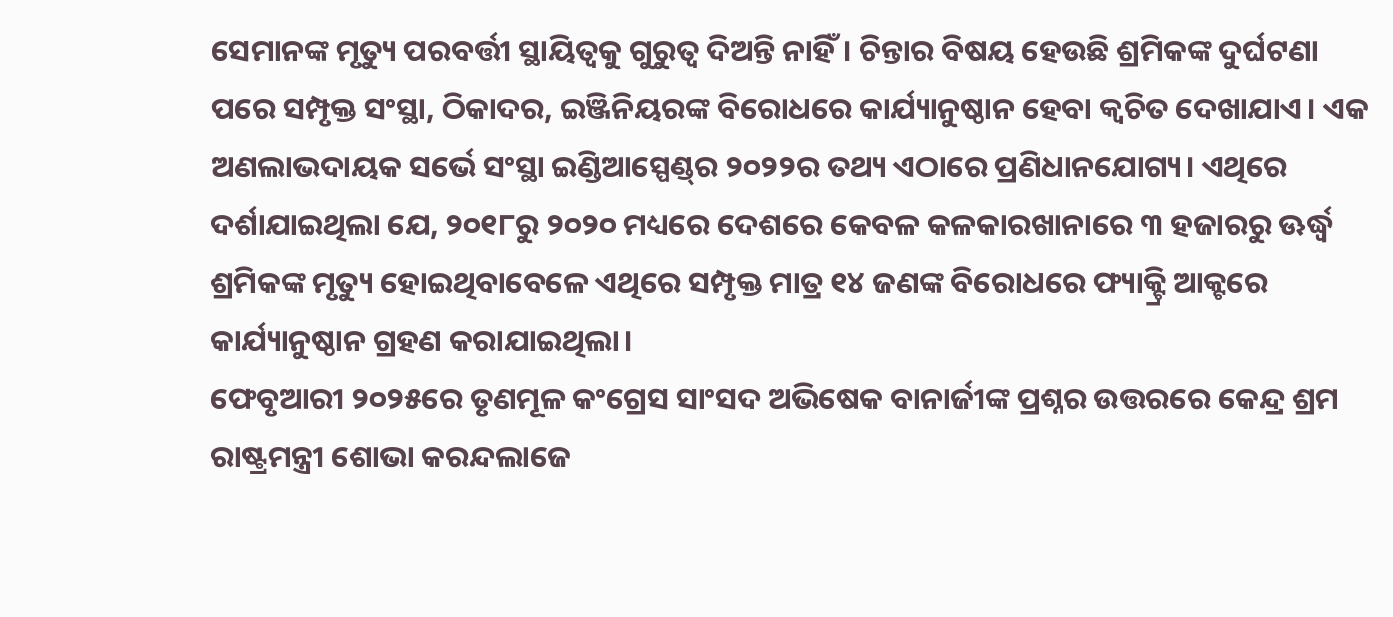ସେମାନଙ୍କ ମୃତ୍ୟୁ ପରବର୍ତ୍ତୀ ସ୍ଥାୟିତ୍ୱକୁ ଗୁରୁତ୍ୱ ଦିଅନ୍ତି ନାହିଁ। ଚିନ୍ତାର ବିଷୟ ହେଉଛି ଶ୍ରମିକଙ୍କ ଦୁର୍ଘଟଣା ପରେ ସମ୍ପୃକ୍ତ ସଂସ୍ଥା, ଠିକାଦର, ଇଞ୍ଜିନିୟରଙ୍କ ବିରୋଧରେ କାର୍ଯ୍ୟାନୁଷ୍ଠାନ ହେବା କ୍ୱଚିତ ଦେଖାଯାଏ। ଏକ ଅଣଲାଭଦାୟକ ସର୍ଭେ ସଂସ୍ଥା ଇଣ୍ଡିଆସ୍ପେଣ୍ଡ୍‌ର ୨୦୨୨ର ତଥ୍ୟ ଏଠାରେ ପ୍ରଣିଧାନଯୋଗ୍ୟ। ଏଥିରେ ଦର୍ଶାଯାଇଥିଲା ଯେ, ୨୦୧୮ରୁ ୨୦୨୦ ମଧ୍ୟରେ ଦେଶରେ କେବଳ କଳକାରଖାନାରେ ୩ ହଜାରରୁ ଊର୍ଦ୍ଧ୍ୱ ଶ୍ରମିକଙ୍କ ମୃତ୍ୟୁ ହୋଇଥିବାବେଳେ ଏଥିରେ ସମ୍ପୃକ୍ତ ମାତ୍ର ୧୪ ଜଣଙ୍କ ବିରୋଧରେ ଫ୍ୟାକ୍ଟ୍ରି ଆକ୍ଟରେ କାର୍ଯ୍ୟାନୁଷ୍ଠାନ ଗ୍ରହଣ କରାଯାଇଥିଲା।
ଫେବୃଆରୀ ୨୦୨୫ରେ ତୃଣମୂଳ କଂଗ୍ରେସ ସାଂସଦ ଅଭିଷେକ ବାନାର୍ଜୀଙ୍କ ପ୍ରଶ୍ନର ଉତ୍ତରରେ କେନ୍ଦ୍ର ଶ୍ରମ ରାଷ୍ଟ୍ରମନ୍ତ୍ରୀ ଶୋଭା କରନ୍ଦଲାଜେ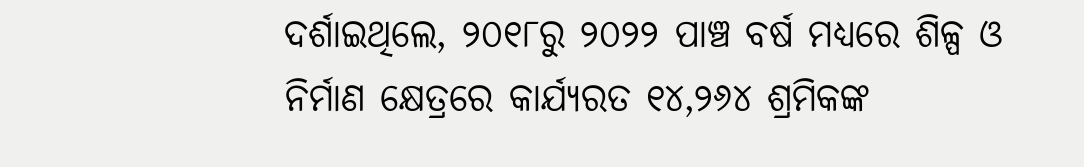ଦର୍ଶାଇଥିଲେ, ୨୦୧୮ରୁ ୨୦୨୨ ପାଞ୍ଚ ବର୍ଷ ମଧ୍ୟରେ ଶିଳ୍ପ ଓ ନିର୍ମାଣ କ୍ଷେତ୍ରରେ କାର୍ଯ୍ୟରତ ୧୪,୨୬୪ ଶ୍ରମିକଙ୍କ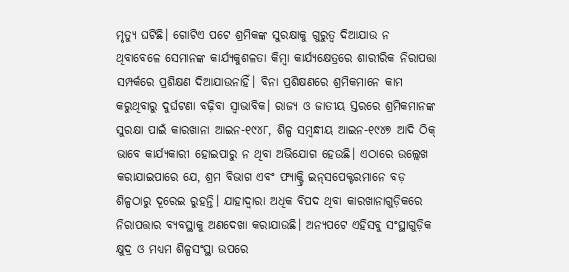ମୃତ୍ୟୁ ଘଟିଛି। ଗୋଟିଏ ପଟେ ଶ୍ରମିକଙ୍କ ସୁରକ୍ଷାକୁ ଗୁରୁତ୍ୱ ଦିଆଯାଉ ନ ଥିବାବେଳେ ସେମାନଙ୍କ କାର୍ଯ୍ୟକୁଶଳତା କିମ୍ବା କାର୍ଯ୍ୟକ୍ଷେତ୍ରରେ ଶାରୀରିକ ନିରାପତ୍ତା ସମ୍ପର୍କରେ ପ୍ରଶିକ୍ଷଣ ଦିଆଯାଉନାହିଁ। ବିନା ପ୍ରଶିକ୍ଷଣରେ ଶ୍ରମିକମାନେ କାମ କରୁଥିବାରୁ ଦୁର୍ଘଟଣା ବଢ଼ିବା ସ୍ବାଭାବିକ। ରାଜ୍ୟ ଓ ଜାତୀୟ ସ୍ତରରେ ଶ୍ରମିକମାନଙ୍କ ସୁରକ୍ଷା ପାଇଁ କାରଖାନା ଆଇନ-୧୯୪୮, ଶିଳ୍ପ ସମ୍ବନ୍ଧୀୟ ଆଇନ-୧୯୪୭ ଆଦି ଠିକ୍‌ ଭାବେ କାର୍ଯ୍ୟକାରୀ ହୋଇପାରୁ ନ ଥିବା ଅଭିଯୋଗ ହେଉଛି। ଏଠାରେ ଉଲ୍ଲେଖ କରାଯାଇପାରେ ଯେ, ଶ୍ରମ ବିଭାଗ ଏବଂ ଫ୍ୟାକ୍ଟ୍ରି ଇନ୍‌ସପେକ୍ଟରମାନେ ବଡ଼ ଶିଳ୍ପଠାରୁ ଦୂରେଇ ରୁହନ୍ତି। ଯାହାଦ୍ୱାରା ଅଧିକ ବିପଦ ଥିବା କାରଖାନାଗୁଡ଼ିକରେ ନିରାପତ୍ତାର ବ୍ୟବସ୍ଥାକୁ ଅଣଦେଖା କରାଯାଉଛି। ଅନ୍ୟପଟେ ଏହିସବୁ ସଂସ୍ଥାଗୁଡ଼ିକ କ୍ଷୁଦ୍ର ଓ ମଧ୍ୟମ ଶିଳ୍ପସଂସ୍ଥା ଉପରେ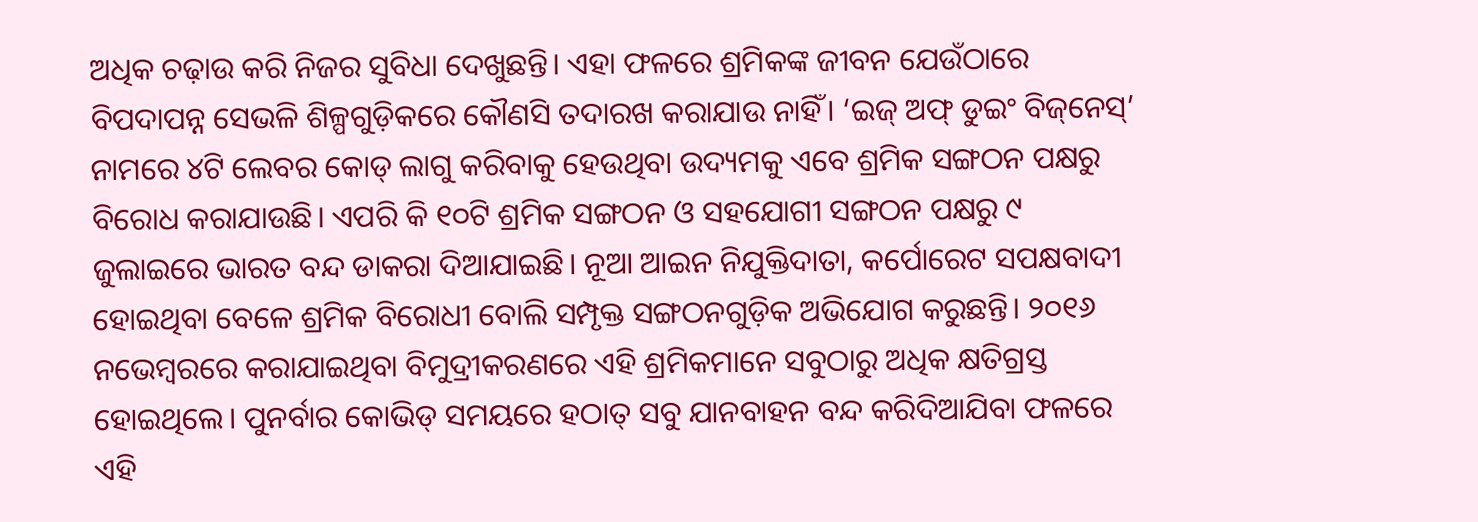ଅଧିକ ଚଢ଼ାଉ କରି ନିଜର ସୁବିଧା ଦେଖୁଛନ୍ତି। ଏହା ଫଳରେ ଶ୍ରମିକଙ୍କ ଜୀବନ ଯେଉଁଠାରେ ବିପଦାପନ୍ନ ସେଭଳି ଶିଳ୍ପଗୁଡ଼ିକରେ କୌଣସି ତଦାରଖ କରାଯାଉ ନାହିଁ। ‘ଇଜ୍‌ ଅଫ୍‌ ଡୁଇଂ ବିଜ୍‌ନେସ୍‌’ ନାମରେ ୪ଟି ଲେବର କୋଡ୍‌ ଲାଗୁ କରିବାକୁ ହେଉଥିବା ଉଦ୍ୟମକୁ ଏବେ ଶ୍ରମିକ ସଙ୍ଗଠନ ପକ୍ଷରୁ ବିରୋଧ କରାଯାଉଛି। ଏପରି କି ୧୦ଟି ଶ୍ରମିକ ସଙ୍ଗଠନ ଓ ସହଯୋଗୀ ସଙ୍ଗଠନ ପକ୍ଷରୁ ୯ ଜୁଲାଇରେ ଭାରତ ବନ୍ଦ ଡାକରା ଦିଆଯାଇଛି। ନୂଆ ଆଇନ ନିଯୁକ୍ତିଦାତା, କର୍ପୋରେଟ ସପକ୍ଷବାଦୀ ହୋଇଥିବା ବେଳେ ଶ୍ରମିକ ବିରୋଧୀ ବୋଲି ସମ୍ପୃକ୍ତ ସଙ୍ଗଠନଗୁଡ଼ିକ ଅଭିଯୋଗ କରୁଛନ୍ତି। ୨୦୧୬ ନଭେମ୍ବରରେ କରାଯାଇଥିବା ବିମୁଦ୍ରୀକରଣରେ ଏହି ଶ୍ରମିକମାନେ ସବୁଠାରୁ ଅଧିକ କ୍ଷତିଗ୍ରସ୍ତ ହୋଇଥିଲେ। ପୁନର୍ବାର କୋଭିଡ୍‌ ସମୟରେ ହଠାତ୍‌ ସବୁ ଯାନବାହନ ବନ୍ଦ କରିଦିଆଯିବା ଫଳରେ ଏହି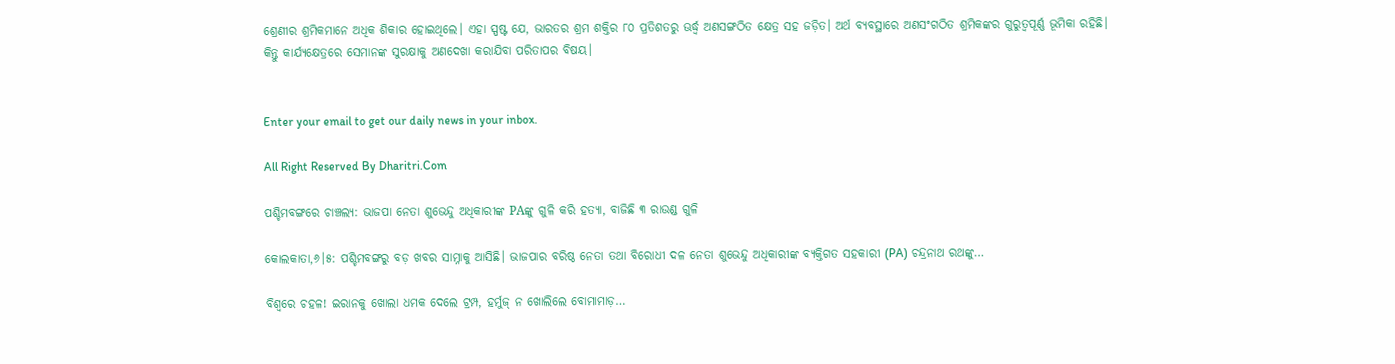ଶ୍ରେଣୀର ଶ୍ରମିକମାନେ ଅଧିକ ଶିକାର ହୋଇଥିଲେ। ଏହା ସ୍ପଷ୍ଟ ଯେ, ଭାରତର ଶ୍ରମ ଶକ୍ତିର ୮୦ ପ୍ରତିଶତରୁ ଊର୍ଦ୍ଧ୍ୱ ଅଣସଙ୍ଗଠିତ କ୍ଷେତ୍ର ସହ ଜଡ଼ିତ। ଅର୍ଥ ବ୍ୟବସ୍ଥାରେ ଅଣସଂଗଠିତ ଶ୍ରମିକଙ୍କର ଗୁରୁତ୍ୱପୂର୍ଣ୍ଣ ଭୂମିକା ରହିଛି। କିନ୍ତୁ କାର୍ଯ୍ୟକ୍ଷେତ୍ରରେ ସେମାନଙ୍କ ସୁରକ୍ଷାକୁ ଅଣଦେଖା କରାଯିବା ପରିତାପର ବିଷୟ।


Enter your email to get our daily news in your inbox.

All Right Reserved By Dharitri.Com

ପଶ୍ଚିମବଙ୍ଗରେ ଚାଞ୍ଚଲ୍ୟ: ଭାଜପା ନେତା ଶୁଭେନ୍ଦୁ ଅଧିକାରୀଙ୍କ PAଙ୍କୁ ଗୁଳି କରି ହତ୍ୟା, ବାଜିଛି ୩ ରାଉଣ୍ଡ ଗୁଳି

କୋଲକାତା,୬।୫: ପଶ୍ଚିମବଙ୍ଗରୁ ବଡ଼ ଖବର ସାମ୍ନାକୁ ଆସିଛି। ଭାଜପାର ବରିଷ୍ଠ ନେତା ତଥା ବିରୋଧୀ ଦଳ ନେତା ଶୁଭେନ୍ଦୁ ଅଧିକାରୀଙ୍କ ବ୍ୟକ୍ତିଗତ ସହକାରୀ (PA) ଚନ୍ଦ୍ରନାଥ ରଥଙ୍କୁ…

ବିଶ୍ବରେ ଚହଳ! ଇରାନକୁ ଖୋଲା ଧମକ ଦେଲେ ଟ୍ରମ୍ପ, ହର୍ମୁଜ୍‌ ନ ଖୋଲିଲେ ବୋମାମାଡ଼…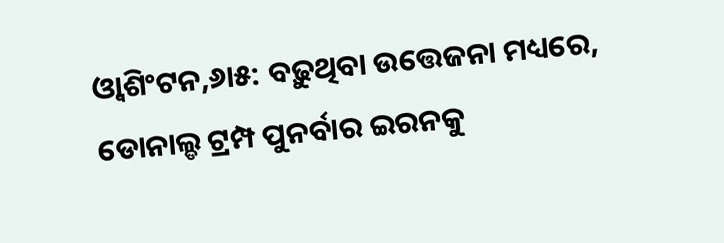ଓ୍ବାଶିଂଟନ,୬ା୫: ବଢ଼ୁଥିବା ଉତ୍ତେଜନା ମଧ୍ୟରେ, ଡୋନାଲ୍ଡ ଟ୍ରମ୍ପ ପୁନର୍ବାର ଇରନକୁ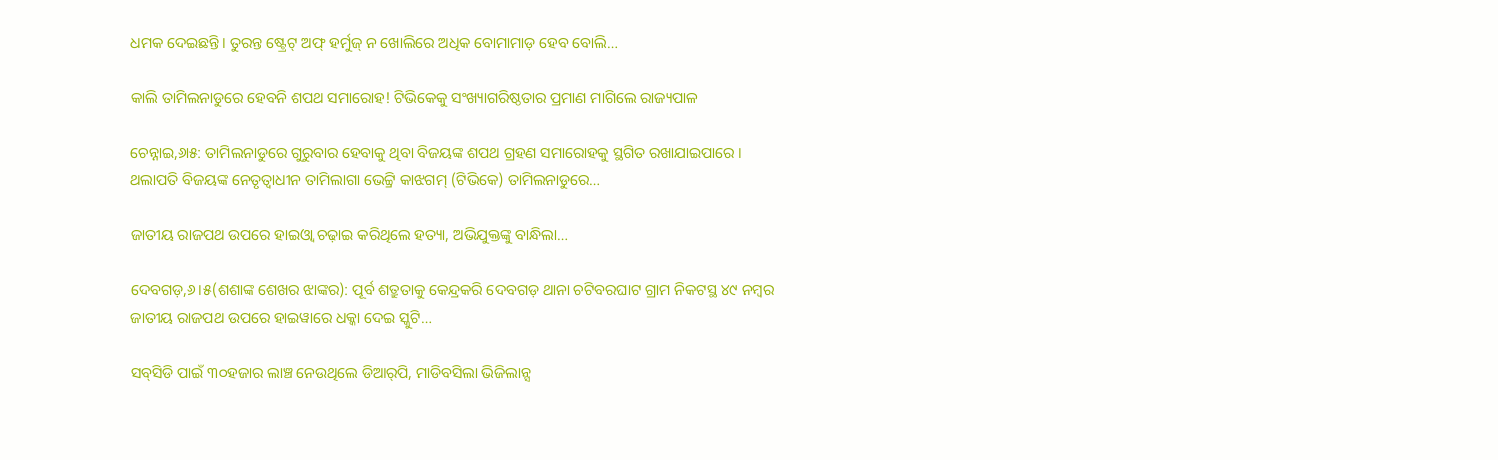ଧମକ ଦେଇଛନ୍ତି। ତୁରନ୍ତ ଷ୍ଟ୍ରେଟ୍‌ ଅଫ୍‌ ହର୍ମୁଜ୍‌ ନ ଖୋଲିରେ ଅଧିକ ବୋମାମାଡ଼ ହେବ ବୋଲି…

କାଲି ତାମିଲନାଡୁରେ ହେବନି ଶପଥ ସମାରୋହ! ଟିଭିକେକୁ ସଂଖ୍ୟାଗରିଷ୍ଠତାର ପ୍ରମାଣ ମାଗିଲେ ରାଜ୍ୟପାଳ

ଚେନ୍ନାଇ,୬ା୫: ତାମିଲନାଡୁରେ ଗୁରୁବାର ହେବାକୁ ଥିବା ବିଜୟଙ୍କ ଶପଥ ଗ୍ରହଣ ସମାରୋହକୁ ସ୍ଥଗିତ ରଖାଯାଇପାରେ । ଥଲାପତି ବିଜୟଙ୍କ ନେତୃତ୍ୱାଧୀନ ତାମିଲାଗା ଭେଟ୍ଟ୍ରି କାଝଗମ୍‌ (ଟିଭିକେ) ତାମିଲନାଡୁରେ…

ଜାତୀୟ ରାଜପଥ ଉପରେ ହାଇଓ୍ବା ଚଢ଼ାଇ କରିଥିଲେ ହତ୍ୟା, ଅଭିଯୁକ୍ତଙ୍କୁ ବାନ୍ଧିଲା…

ଦେବଗଡ଼,୬।୫(ଶଶାଙ୍କ ଶେଖର ଝାଙ୍କର): ପୂର୍ବ ଶତ୍ରୁତାକୁ କେନ୍ଦ୍ରକରି ଦେବଗଡ଼ ଥାନା ଚଟିବରଘାଟ ଗ୍ରାମ ନିକଟସ୍ଥ ୪୯ ନମ୍ବର ଜାତୀୟ ରାଜପଥ ଉପରେ ହାଇୱାରେ ଧକ୍କା ଦେଇ ସ୍କୁଟି…

ସବ୍‌ସିଡି ପାଇଁ ୩୦ହଜାର ଲାଞ୍ଚ ନେଉଥିଲେ ଡିଆର୍‌ପି, ମାଡିବସିଲା ଭିଜିଲାନ୍ସ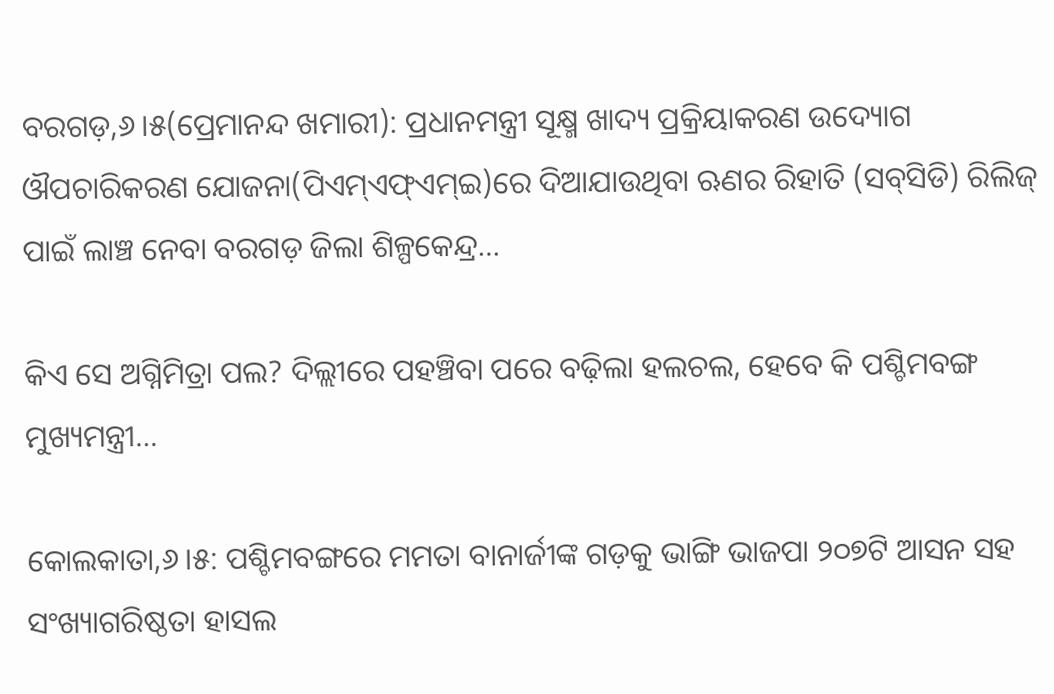ବରଗଡ଼,୬।୫(ପ୍ରେମାନନ୍ଦ ଖମାରୀ): ପ୍ରଧାନମନ୍ତ୍ରୀ ସୂକ୍ଷ୍ମ ଖାଦ୍ୟ ପ୍ରକ୍ରିୟାକରଣ ଉଦ୍ୟୋଗ ଔପଚାରିକରଣ ଯୋଜନା(ପିଏମ୍‌ଏଫ୍‌ଏମ୍‌ଇ)ରେ ଦିଆଯାଉଥିବା ଋଣର ରିହାତି (ସବ୍‌ସିଡି) ରିଲିଜ୍‌ ପାଇଁ ଲାଞ୍ଚ ନେବା ବରଗଡ଼ ଜିଲା ଶିଳ୍ପକେନ୍ଦ୍ର…

କିଏ ସେ ଅଗ୍ନିମିତ୍ରା ପଲ? ଦିଲ୍ଲୀରେ ପହଞ୍ଚିବା ପରେ ବଢ଼ିଲା ହଲଚଲ, ହେବେ କି ପଶ୍ଚିମବଙ୍ଗ ମୁଖ୍ୟମନ୍ତ୍ରୀ…

କୋଲକାତା,୬।୫: ପଶ୍ଚିମବଙ୍ଗରେ ମମତା ବାନାର୍ଜୀଙ୍କ ଗଡ଼କୁ ଭାଙ୍ଗି ଭାଜପା ୨୦୭ଟି ଆସନ ସହ ସଂଖ୍ୟାଗରିଷ୍ଠତା ହାସଲ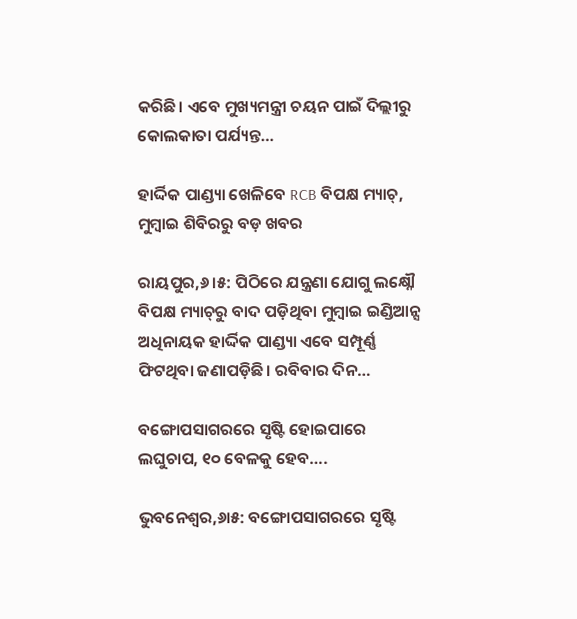କରିଛି। ଏବେ ମୁଖ୍ୟମନ୍ତ୍ରୀ ଚୟନ ପାଇଁ ଦିଲ୍ଲୀରୁ କୋଲକାତା ପର୍ଯ୍ୟନ୍ତ…

ହାର୍ଦ୍ଦିକ ପାଣ୍ଡ୍ୟା ଖେଳିବେ RCB ବିପକ୍ଷ ମ୍ୟାଚ୍‌, ମୁମ୍ବାଇ ଶିବିରରୁ ବଡ଼ ଖବର

ରାୟପୁର,୬।୫: ପିଠିରେ ଯନ୍ତ୍ରଣା ଯୋଗୁ ଲକ୍ଷ୍ନୌ ବିପକ୍ଷ ମ୍ୟାଚ୍‌ରୁ ବାଦ ପଡ଼ିଥିବା ମୁମ୍ବାଇ ଇଣ୍ଡିଆନ୍ସ ଅଧିନାୟକ ହାର୍ଦ୍ଦିକ ପାଣ୍ଡ୍ୟା ଏବେ ସମ୍ପୂର୍ଣ୍ଣ ଫିଟଥିବା ଜଣାପଡ଼ିଛି। ରବିବାର ଦିନ…

ବଙ୍ଗୋପସାଗରରେ ସୃଷ୍ଟି ହୋଇପାରେ ଲଘୁଚାପ, ୧୦ ବେଳକୁ ହେବ….

ଭୁବନେଶ୍ବର,୬ା୫: ବଙ୍ଗୋପସାଗରରେ ସୃଷ୍ଟି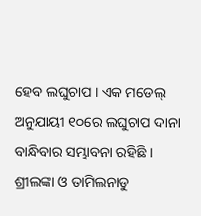ହେବ ଲଘୁଚାପ । ଏକ ମଡେଲ୍ ଅନୁଯାୟୀ ୧୦ରେ ଲଘୁଚାପ ଦାନା ବାନ୍ଧିବାର ସମ୍ଭାବନା ରହିଛି । ଶ୍ରୀଲଙ୍କା ଓ ତାମିଲନାଡୁ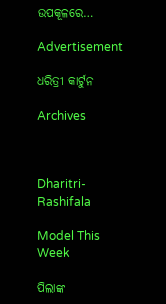ଉପକୂଳରେ…

Advertisement

ଧରିତ୍ରୀ କାର୍ଟୁନ

Archives



Dharitri-Rashifala

Model This Week

ପିଲାଙ୍କ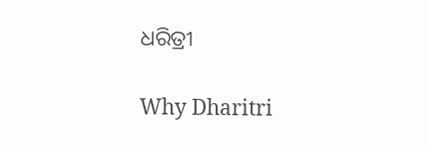ଧରିତ୍ରୀ

Why Dharitri